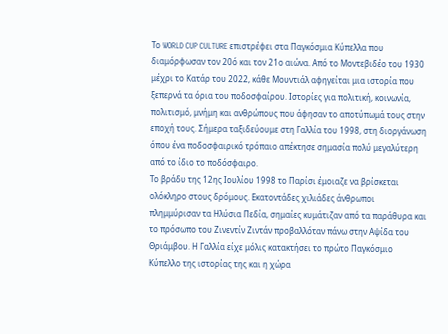Το WORLD CUP CULTURE επιστρέφει στα Παγκόσμια Κύπελλα που διαμόρφωσαν τον 20ό και τον 21ο αιώνα. Από το Μοντεβιδέο του 1930 μέχρι το Κατάρ του 2022, κάθε Μουντιάλ αφηγείται μια ιστορία που ξεπερνά τα όρια του ποδοσφαίρου. Ιστορίες για πολιτική, κοινωνία, πολιτισμό, μνήμη και ανθρώπους που άφησαν το αποτύπωμά τους στην εποχή τους. Σήμερα ταξιδεύουμε στη Γαλλία του 1998, στη διοργάνωση όπου ένα ποδοσφαιρικό τρόπαιο απέκτησε σημασία πολύ μεγαλύτερη από το ίδιο το ποδόσφαιρο.
Το βράδυ της 12ης Ιουλίου 1998 το Παρίσι έμοιαζε να βρίσκεται ολόκληρο στους δρόμους. Εκατοντάδες χιλιάδες άνθρωποι πλημμύρισαν τα Ηλύσια Πεδία, σημαίες κυμάτιζαν από τα παράθυρα και το πρόσωπο του Ζινεντίν Ζιντάν προβαλλόταν πάνω στην Αψίδα του Θριάμβου. Η Γαλλία είχε μόλις κατακτήσει το πρώτο Παγκόσμιο Κύπελλο της ιστορίας της και η χώρα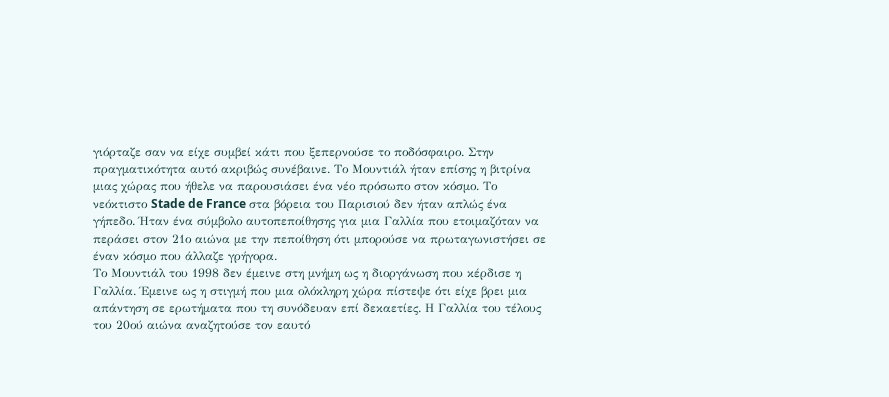γιόρταζε σαν να είχε συμβεί κάτι που ξεπερνούσε το ποδόσφαιρο. Στην πραγματικότητα αυτό ακριβώς συνέβαινε. Το Μουντιάλ ήταν επίσης η βιτρίνα μιας χώρας που ήθελε να παρουσιάσει ένα νέο πρόσωπο στον κόσμο. Το νεόκτιστο Stade de France στα βόρεια του Παρισιού δεν ήταν απλώς ένα γήπεδο. Ήταν ένα σύμβολο αυτοπεποίθησης για μια Γαλλία που ετοιμαζόταν να περάσει στον 21ο αιώνα με την πεποίθηση ότι μπορούσε να πρωταγωνιστήσει σε έναν κόσμο που άλλαζε γρήγορα.
Το Μουντιάλ του 1998 δεν έμεινε στη μνήμη ως η διοργάνωση που κέρδισε η Γαλλία. Έμεινε ως η στιγμή που μια ολόκληρη χώρα πίστεψε ότι είχε βρει μια απάντηση σε ερωτήματα που τη συνόδευαν επί δεκαετίες. Η Γαλλία του τέλους του 20ού αιώνα αναζητούσε τον εαυτό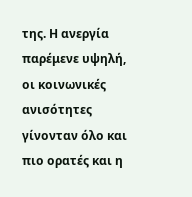της. Η ανεργία παρέμενε υψηλή, οι κοινωνικές ανισότητες γίνονταν όλο και πιο ορατές και η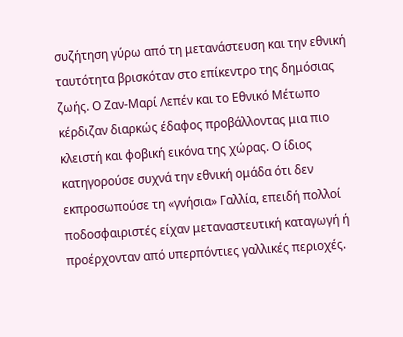συζήτηση γύρω από τη μετανάστευση και την εθνική ταυτότητα βρισκόταν στο επίκεντρο της δημόσιας ζωής. Ο Ζαν-Μαρί Λεπέν και το Εθνικό Μέτωπο κέρδιζαν διαρκώς έδαφος προβάλλοντας μια πιο κλειστή και φοβική εικόνα της χώρας. Ο ίδιος κατηγορούσε συχνά την εθνική ομάδα ότι δεν εκπροσωπούσε τη «γνήσια» Γαλλία, επειδή πολλοί ποδοσφαιριστές είχαν μεταναστευτική καταγωγή ή προέρχονταν από υπερπόντιες γαλλικές περιοχές.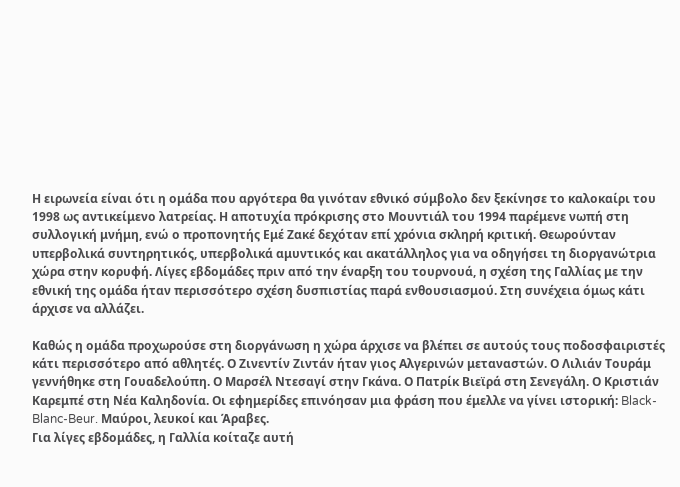Η ειρωνεία είναι ότι η ομάδα που αργότερα θα γινόταν εθνικό σύμβολο δεν ξεκίνησε το καλοκαίρι του 1998 ως αντικείμενο λατρείας. Η αποτυχία πρόκρισης στο Μουντιάλ του 1994 παρέμενε νωπή στη συλλογική μνήμη, ενώ ο προπονητής Εμέ Ζακέ δεχόταν επί χρόνια σκληρή κριτική. Θεωρούνταν υπερβολικά συντηρητικός, υπερβολικά αμυντικός και ακατάλληλος για να οδηγήσει τη διοργανώτρια χώρα στην κορυφή. Λίγες εβδομάδες πριν από την έναρξη του τουρνουά, η σχέση της Γαλλίας με την εθνική της ομάδα ήταν περισσότερο σχέση δυσπιστίας παρά ενθουσιασμού. Στη συνέχεια όμως κάτι άρχισε να αλλάζει.

Καθώς η ομάδα προχωρούσε στη διοργάνωση η χώρα άρχισε να βλέπει σε αυτούς τους ποδοσφαιριστές κάτι περισσότερο από αθλητές. Ο Ζινεντίν Ζιντάν ήταν γιος Αλγερινών μεταναστών. Ο Λιλιάν Τουράμ γεννήθηκε στη Γουαδελούπη. Ο Μαρσέλ Ντεσαγί στην Γκάνα. Ο Πατρίκ Βιεϊρά στη Σενεγάλη. Ο Κριστιάν Καρεμπέ στη Νέα Καληδονία. Οι εφημερίδες επινόησαν μια φράση που έμελλε να γίνει ιστορική: Black-Blanc-Beur. Μαύροι, λευκοί και Άραβες.
Για λίγες εβδομάδες, η Γαλλία κοίταζε αυτή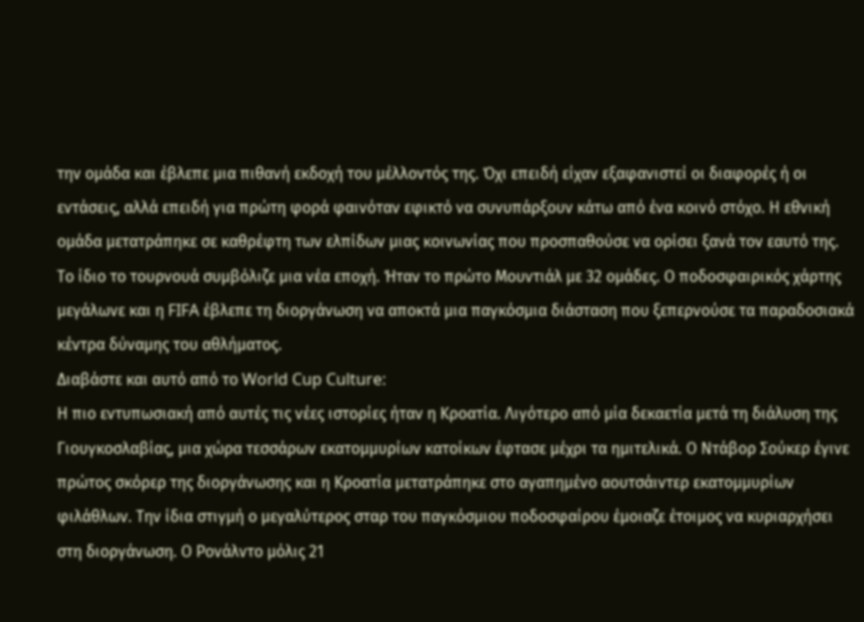την ομάδα και έβλεπε μια πιθανή εκδοχή του μέλλοντός της. Όχι επειδή είχαν εξαφανιστεί οι διαφορές ή οι εντάσεις, αλλά επειδή για πρώτη φορά φαινόταν εφικτό να συνυπάρξουν κάτω από ένα κοινό στόχο. Η εθνική ομάδα μετατράπηκε σε καθρέφτη των ελπίδων μιας κοινωνίας που προσπαθούσε να ορίσει ξανά τον εαυτό της. Το ίδιο το τουρνουά συμβόλιζε μια νέα εποχή. Ήταν το πρώτο Μουντιάλ με 32 ομάδες. Ο ποδοσφαιρικός χάρτης μεγάλωνε και η FIFA έβλεπε τη διοργάνωση να αποκτά μια παγκόσμια διάσταση που ξεπερνούσε τα παραδοσιακά κέντρα δύναμης του αθλήματος.
Διαβάστε και αυτό από το World Cup Culture:
Η πιο εντυπωσιακή από αυτές τις νέες ιστορίες ήταν η Κροατία. Λιγότερο από μία δεκαετία μετά τη διάλυση της Γιουγκοσλαβίας, μια χώρα τεσσάρων εκατομμυρίων κατοίκων έφτασε μέχρι τα ημιτελικά. Ο Ντάβορ Σούκερ έγινε πρώτος σκόρερ της διοργάνωσης και η Κροατία μετατράπηκε στο αγαπημένο αουτσάιντερ εκατομμυρίων φιλάθλων. Την ίδια στιγμή ο μεγαλύτερος σταρ του παγκόσμιου ποδοσφαίρου έμοιαζε έτοιμος να κυριαρχήσει στη διοργάνωση. Ο Ρονάλντο μόλις 21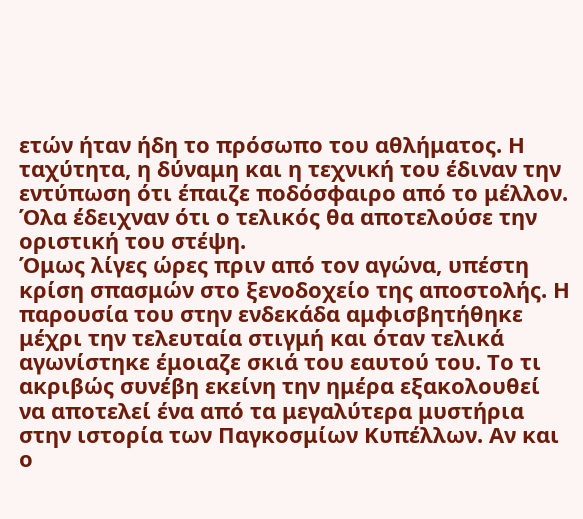ετών ήταν ήδη το πρόσωπο του αθλήματος. Η ταχύτητα, η δύναμη και η τεχνική του έδιναν την εντύπωση ότι έπαιζε ποδόσφαιρο από το μέλλον. Όλα έδειχναν ότι ο τελικός θα αποτελούσε την οριστική του στέψη.
Όμως λίγες ώρες πριν από τον αγώνα, υπέστη κρίση σπασμών στο ξενοδοχείο της αποστολής. Η παρουσία του στην ενδεκάδα αμφισβητήθηκε μέχρι την τελευταία στιγμή και όταν τελικά αγωνίστηκε έμοιαζε σκιά του εαυτού του. Το τι ακριβώς συνέβη εκείνη την ημέρα εξακολουθεί να αποτελεί ένα από τα μεγαλύτερα μυστήρια στην ιστορία των Παγκοσμίων Κυπέλλων. Αν και ο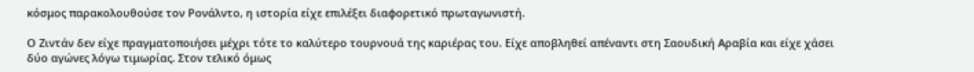κόσμος παρακολουθούσε τον Ρονάλντο, η ιστορία είχε επιλέξει διαφορετικό πρωταγωνιστή.

Ο Ζιντάν δεν είχε πραγματοποιήσει μέχρι τότε το καλύτερο τουρνουά της καριέρας του. Είχε αποβληθεί απέναντι στη Σαουδική Αραβία και είχε χάσει δύο αγώνες λόγω τιμωρίας. Στον τελικό όμως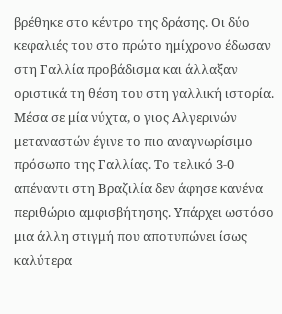βρέθηκε στο κέντρο της δράσης. Οι δύο κεφαλιές του στο πρώτο ημίχρονο έδωσαν στη Γαλλία προβάδισμα και άλλαξαν οριστικά τη θέση του στη γαλλική ιστορία. Μέσα σε μία νύχτα, ο γιος Αλγερινών μεταναστών έγινε το πιο αναγνωρίσιμο πρόσωπο της Γαλλίας. Το τελικό 3-0 απέναντι στη Βραζιλία δεν άφησε κανένα περιθώριο αμφισβήτησης. Υπάρχει ωστόσο μια άλλη στιγμή που αποτυπώνει ίσως καλύτερα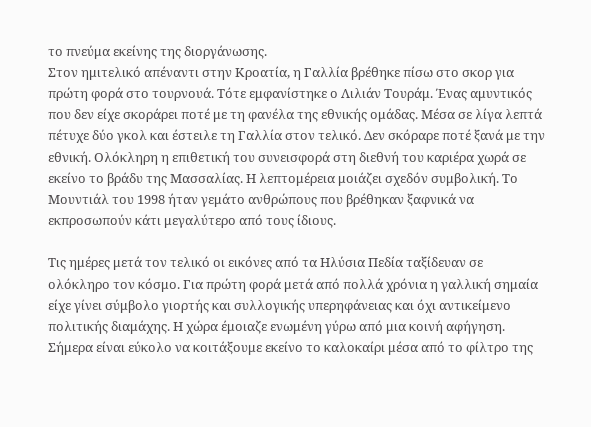το πνεύμα εκείνης της διοργάνωσης.
Στον ημιτελικό απέναντι στην Κροατία, η Γαλλία βρέθηκε πίσω στο σκορ για πρώτη φορά στο τουρνουά. Τότε εμφανίστηκε ο Λιλιάν Τουράμ. Ένας αμυντικός που δεν είχε σκοράρει ποτέ με τη φανέλα της εθνικής ομάδας. Μέσα σε λίγα λεπτά πέτυχε δύο γκολ και έστειλε τη Γαλλία στον τελικό. Δεν σκόραρε ποτέ ξανά με την εθνική. Ολόκληρη η επιθετική του συνεισφορά στη διεθνή του καριέρα χωρά σε εκείνο το βράδυ της Μασσαλίας. Η λεπτομέρεια μοιάζει σχεδόν συμβολική. Το Μουντιάλ του 1998 ήταν γεμάτο ανθρώπους που βρέθηκαν ξαφνικά να εκπροσωπούν κάτι μεγαλύτερο από τους ίδιους.

Τις ημέρες μετά τον τελικό οι εικόνες από τα Ηλύσια Πεδία ταξίδευαν σε ολόκληρο τον κόσμο. Για πρώτη φορά μετά από πολλά χρόνια η γαλλική σημαία είχε γίνει σύμβολο γιορτής και συλλογικής υπερηφάνειας και όχι αντικείμενο πολιτικής διαμάχης. Η χώρα έμοιαζε ενωμένη γύρω από μια κοινή αφήγηση.
Σήμερα είναι εύκολο να κοιτάξουμε εκείνο το καλοκαίρι μέσα από το φίλτρο της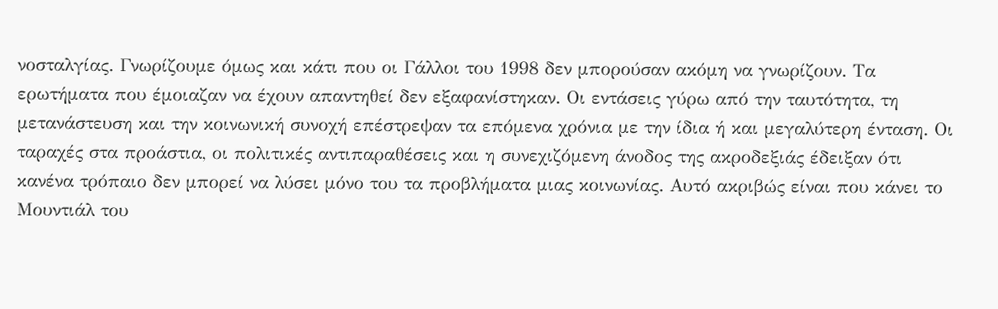νοσταλγίας. Γνωρίζουμε όμως και κάτι που οι Γάλλοι του 1998 δεν μπορούσαν ακόμη να γνωρίζουν. Τα ερωτήματα που έμοιαζαν να έχουν απαντηθεί δεν εξαφανίστηκαν. Οι εντάσεις γύρω από την ταυτότητα, τη μετανάστευση και την κοινωνική συνοχή επέστρεψαν τα επόμενα χρόνια με την ίδια ή και μεγαλύτερη ένταση. Οι ταραχές στα προάστια, οι πολιτικές αντιπαραθέσεις και η συνεχιζόμενη άνοδος της ακροδεξιάς έδειξαν ότι κανένα τρόπαιο δεν μπορεί να λύσει μόνο του τα προβλήματα μιας κοινωνίας. Αυτό ακριβώς είναι που κάνει το Μουντιάλ του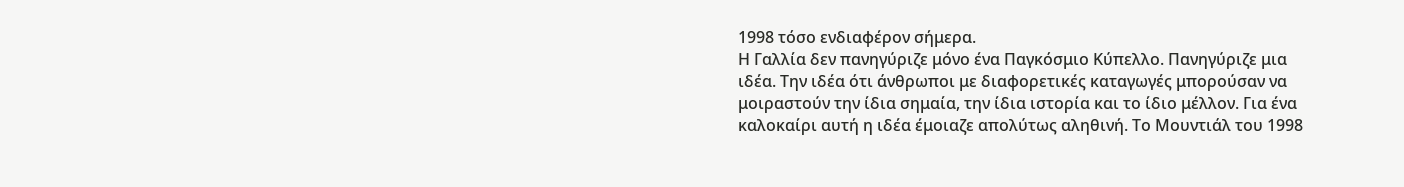1998 τόσο ενδιαφέρον σήμερα.
Η Γαλλία δεν πανηγύριζε μόνο ένα Παγκόσμιο Κύπελλο. Πανηγύριζε μια ιδέα. Την ιδέα ότι άνθρωποι με διαφορετικές καταγωγές μπορούσαν να μοιραστούν την ίδια σημαία, την ίδια ιστορία και το ίδιο μέλλον. Για ένα καλοκαίρι αυτή η ιδέα έμοιαζε απολύτως αληθινή. Το Μουντιάλ του 1998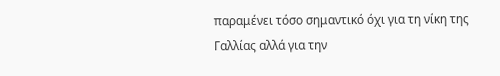παραμένει τόσο σημαντικό όχι για τη νίκη της Γαλλίας αλλά για την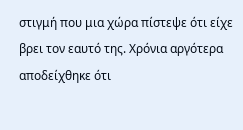στιγμή που μια χώρα πίστεψε ότι είχε βρει τον εαυτό της. Χρόνια αργότερα αποδείχθηκε ότι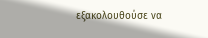εξακολουθούσε να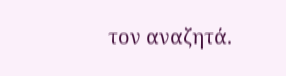τον αναζητά.